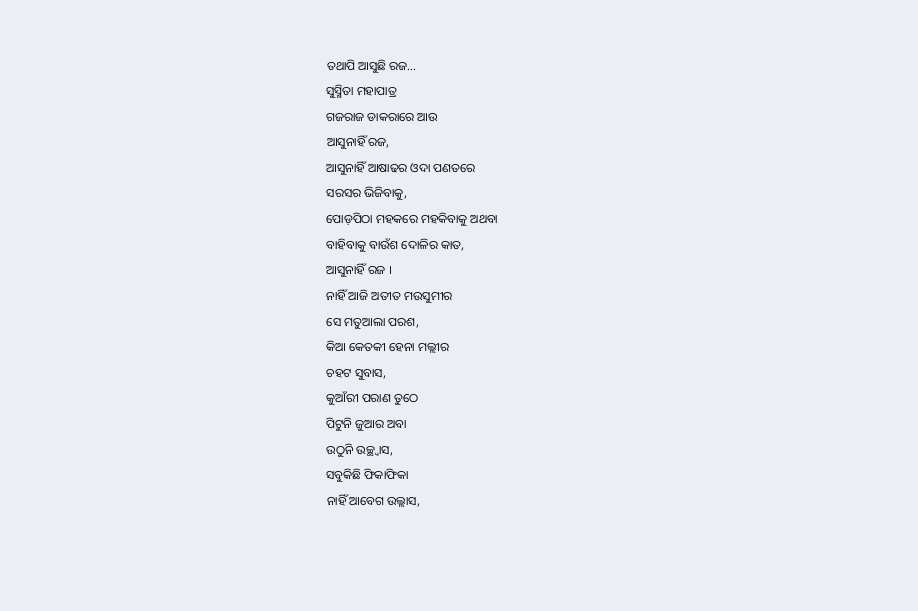ତଥାପି ଆସୁଛି ରଜ…
ସୁସ୍ମିତା ମହାପାତ୍ର
ଗଜରାଜ ଡାକରାରେ ଆଉ
ଆସୁନାହିଁ ରଜ,
ଆସୁନାହିଁ ଆଷାଢର ଓଦା ପଣତରେ
ସରସର ଭିଜିବାକୁ,
ପୋଡ଼ପିଠା ମହକରେ ମହକିବାକୁ ଅଥବା
ବାହିବାକୁ ବାଉଁଶ ଦୋଳିର କାତ,
ଆସୁନାହିଁ ରଜ ।
ନାହିଁ ଆଜି ଅତୀତ ମଉସୁମୀର
ସେ ମତୁଆଲା ପରଶ,
କିଆ କେତକୀ ହେନା ମଲ୍ଲୀର
ଚହଟ ସୁବାସ,
କୁଆଁରୀ ପରାଣ ତୁଠେ
ପିଟୁନି ଜୁଆର ଅବା
ଉଠୁନି ଉଚ୍ଛ୍ୱାସ,
ସବୁକିଛି ଫିକାଫିକା
ନାହିଁ ଆବେଗ ଉଲ୍ଲାସ,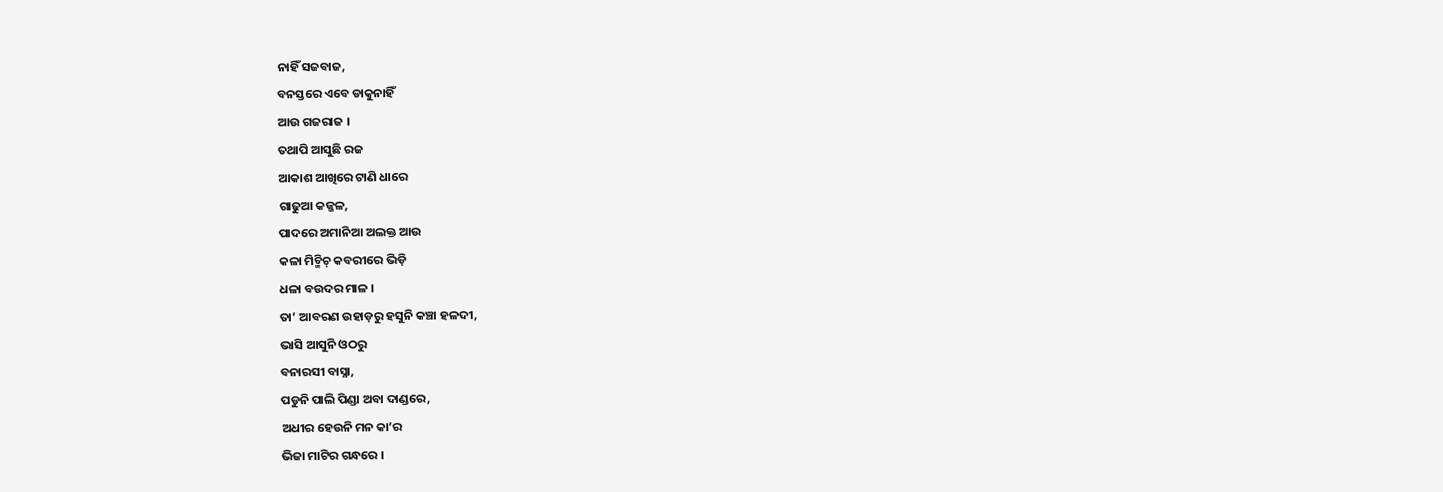ନାହିଁ ସଜବାଜ,
ବନସ୍ତରେ ଏବେ ଡାକୁନାହିଁ
ଆଉ ଗଜରାଜ ।
ତଥାପି ଆସୁଛି ରଜ
ଆକାଶ ଆଖିରେ ଟାଣି ଧାରେ
ଗାଢୁଆ କଜ୍ଜଳ,
ପାଦରେ ଅମାନିଆ ଅଲକ୍ତ ଆଉ
କଳା ମିଚ୍ମିଚ୍ କବରୀରେ ଭିଡ଼ି
ଧଳା ବଉଦର ମାଳ ।
ତା’ ଆବରଣ ଉହାଡ଼ରୁ ହସୁନି କଞ୍ଚା ହଳଦୀ,
ଭାସି ଆସୁନି ଓଠରୁ
ବନାରସୀ ବାସ୍ନା,
ପଡୁନି ପାଲି ପିଣ୍ଡା ଅବା ଦାଣ୍ଡରେ,
ଅଧୀର ହେଉନି ମନ କା’ର
ଭିଜା ମାଟିର ଗନ୍ଧରେ ।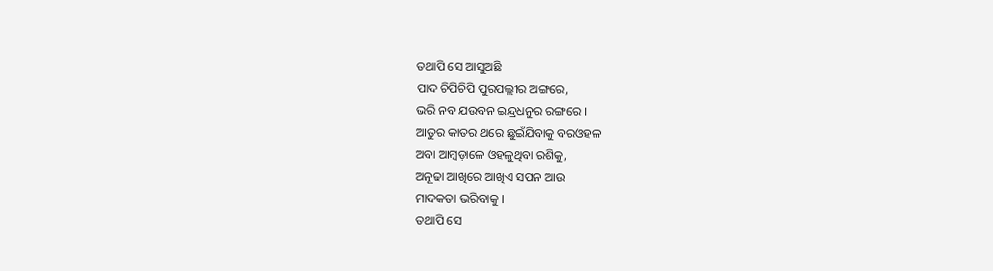ତଥାପି ସେ ଆସୁଅଛି
ପାଦ ଚିପିଚିପି ପୁରପଲ୍ଲୀର ଅଙ୍ଗରେ,
ଭରି ନବ ଯଉବନ ଇନ୍ଦ୍ରଧନୁର ରଙ୍ଗରେ ।
ଆତୁର କାତର ଥରେ ଛୁଇଁଯିବାକୁ ବରଓହଳ
ଅବା ଆମ୍ବଡ଼ାଳେ ଓହଳୁଥିବା ରଶିକୁ,
ଅନୂଢା ଆଖିରେ ଆଖିଏ ସପନ ଆଉ
ମାଦକତା ଭରିବାକୁ ।
ତଥାପି ସେ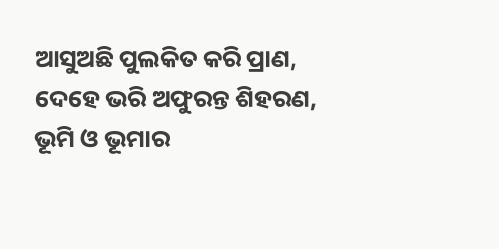ଆସୁଅଛି ପୁଲକିତ କରି ପ୍ରାଣ,
ଦେହେ ଭରି ଅଫୁରନ୍ତ ଶିହରଣ,
ଭୂମି ଓ ଭୂମାର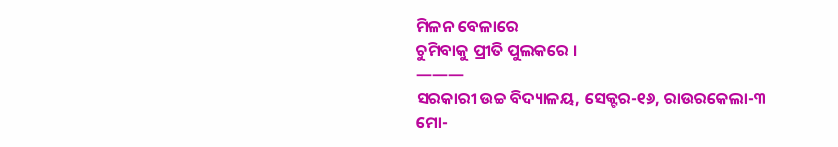ମିଳନ ବେଳାରେ
ଚୁମିବାକୁ ପ୍ରୀତି ପୁଲକରେ ।
———
ସରକାରୀ ଉଚ୍ଚ ବିଦ୍ୟାଳୟ, ସେକ୍ଟର-୧୬, ରାଉରକେଲା-୩
ମୋ-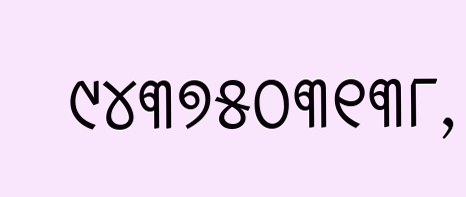୯୪୩୭୫୦୩୧୩୮,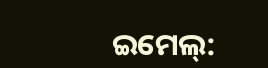ଇମେଲ୍: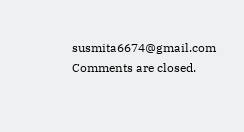susmita6674@gmail.com
Comments are closed.